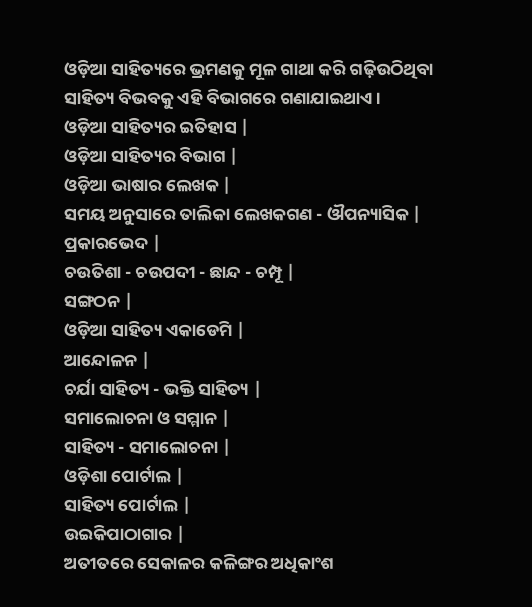ଓଡ଼ିଆ ସାହିତ୍ୟରେ ଭ୍ରମଣକୁ ମୂଳ ଗାଥା କରି ଗଢ଼ିଉଠିଥିବା ସାହିତ୍ୟ ବିଭବକୁ ଏହି ବିଭାଗରେ ଗଣାଯାଇଥାଏ ।
ଓଡ଼ିଆ ସାହିତ୍ୟର ଇତିହାସ |
ଓଡ଼ିଆ ସାହିତ୍ୟର ବିଭାଗ |
ଓଡ଼ିଆ ଭାଷାର ଲେଖକ |
ସମୟ ଅନୁସାରେ ତାଲିକା ଲେଖକଗଣ - ଔପନ୍ୟାସିକ |
ପ୍ରକାରଭେଦ |
ଚଉତିଶା - ଚଉପଦୀ - ଛାନ୍ଦ - ଚମ୍ପୂ |
ସଙ୍ଗଠନ |
ଓଡ଼ିଆ ସାହିତ୍ୟ ଏକାଡେମି |
ଆନ୍ଦୋଳନ |
ଚର୍ଯା ସାହିତ୍ୟ - ଭକ୍ତି ସାହିତ୍ୟ |
ସମାଲୋଚନା ଓ ସମ୍ମାନ |
ସାହିତ୍ୟ - ସମାଲୋଚନା |
ଓଡ଼ିଶା ପୋର୍ଟାଲ |
ସାହିତ୍ୟ ପୋର୍ଟାଲ |
ଉଇକିପାଠାଗାର |
ଅତୀତରେ ସେକାଳର କଳିଙ୍ଗର ଅଧିକାଂଶ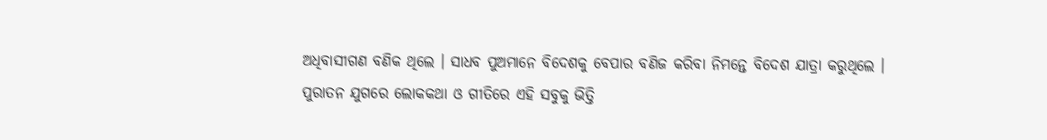ଅଧିବାସୀଗଣ ବଣିକ ଥିଲେ । ସାଧବ ପୁଅମାନେ ବିଦେଶକୁ ବେପାର ବଣିଜ କରିବା ନିମନ୍ତେ ବିଦେଶ ଯାତ୍ରା କରୁଥିଲେ । ପୁରାତନ ଯୁଗରେ ଲୋକକଥା ଓ ଗୀତିରେ ଏହି ସବୁକୁ ଭିତ୍ତି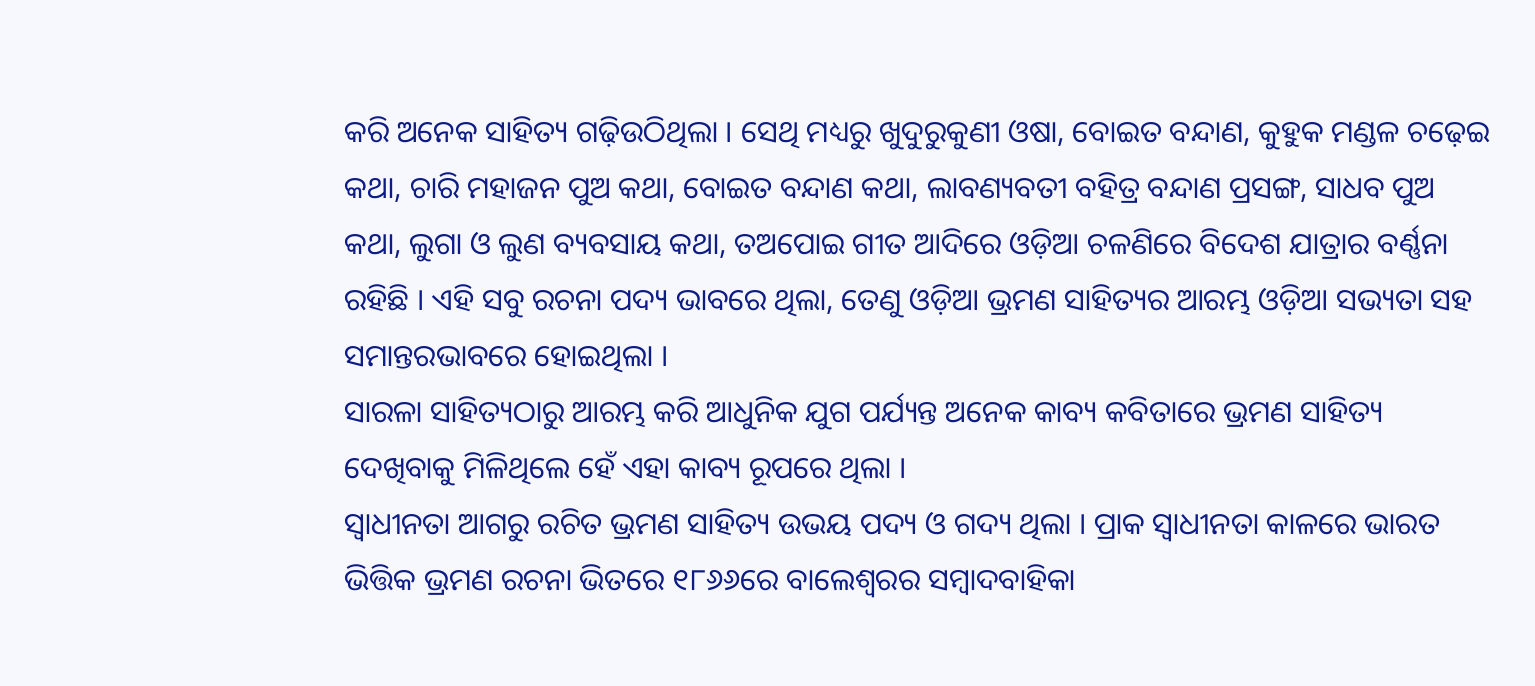କରି ଅନେକ ସାହିତ୍ୟ ଗଢ଼ିଉଠିଥିଲା । ସେଥି ମଧ୍ୟରୁ ଖୁଦୁରୁକୁଣୀ ଓଷା, ବୋଇତ ବନ୍ଦାଣ, କୁହୁକ ମଣ୍ଡଳ ଚଢ଼େଇ କଥା, ଚାରି ମହାଜନ ପୁଅ କଥା, ବୋଇତ ବନ୍ଦାଣ କଥା, ଲାବଣ୍ୟବତୀ ବହିତ୍ର ବନ୍ଦାଣ ପ୍ରସଙ୍ଗ, ସାଧବ ପୁଅ କଥା, ଲୁଗା ଓ ଲୁଣ ବ୍ୟବସାୟ କଥା, ତଅପୋଇ ଗୀତ ଆଦିରେ ଓଡ଼ିଆ ଚଳଣିରେ ବିଦେଶ ଯାତ୍ରାର ବର୍ଣ୍ଣନା ରହିଛି । ଏହି ସବୁ ରଚନା ପଦ୍ୟ ଭାବରେ ଥିଲା, ତେଣୁ ଓଡ଼ିଆ ଭ୍ରମଣ ସାହିତ୍ୟର ଆରମ୍ଭ ଓଡ଼ିଆ ସଭ୍ୟତା ସହ ସମାନ୍ତରଭାବରେ ହୋଇଥିଲା ।
ସାରଳା ସାହିତ୍ୟଠାରୁ ଆରମ୍ଭ କରି ଆଧୁନିକ ଯୁଗ ପର୍ଯ୍ୟନ୍ତ ଅନେକ କାବ୍ୟ କବିତାରେ ଭ୍ରମଣ ସାହିତ୍ୟ ଦେଖିବାକୁ ମିଳିଥିଲେ ହେଁ ଏହା କାବ୍ୟ ରୂପରେ ଥିଲା ।
ସ୍ୱାଧୀନତା ଆଗରୁ ରଚିତ ଭ୍ରମଣ ସାହିତ୍ୟ ଉଭୟ ପଦ୍ୟ ଓ ଗଦ୍ୟ ଥିଲା । ପ୍ରାକ ସ୍ୱାଧୀନତା କାଳରେ ଭାରତ ଭିତ୍ତିକ ଭ୍ରମଣ ରଚନା ଭିତରେ ୧୮୬୬ରେ ବାଲେଶ୍ୱରର ସମ୍ବାଦବାହିକା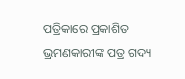ପତ୍ରିକାରେ ପ୍ରକାଶିତ ଭ୍ରମଣକାରୀଙ୍କ ପତ୍ର ଗଦ୍ୟ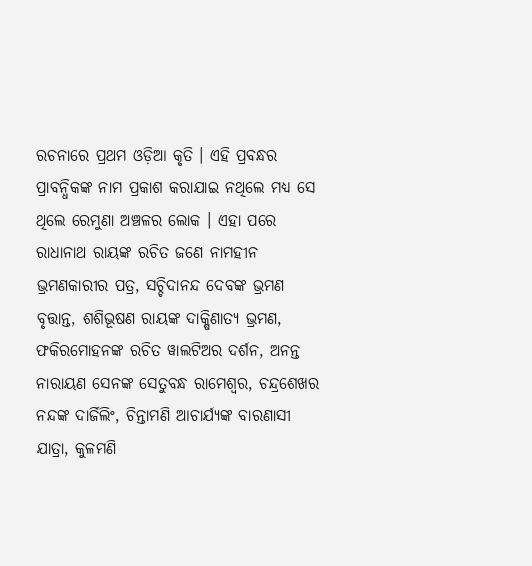ରଚନାରେ ପ୍ରଥମ ଓଡ଼ିଆ କୃତି । ଏହି ପ୍ରବନ୍ଧର ପ୍ରାବନ୍ଧିକଙ୍କ ନାମ ପ୍ରକାଶ କରାଯାଇ ନଥିଲେ ମଧ୍ୟ ସେ ଥିଲେ ରେମୁଣା ଅଞ୍ଚଳର ଲୋକ । ଏହା ପରେ ରାଧାନାଥ ରାୟଙ୍କ ରଚିତ ଜଣେ ନାମହୀନ ଭ୍ରମଣକାରୀର ପତ୍ର, ସଚ୍ଚିଦାନନ୍ଦ ଦେବଙ୍କ ଭ୍ରମଣ ବୃତ୍ତାନ୍ତ, ଶଶିଭୂଷଣ ରାୟଙ୍କ ଦାକ୍ଷିଣାତ୍ୟ ଭ୍ରମଣ, ଫକିରମୋହନଙ୍କ ରଚିତ ୱାଲଟିଅର ଦର୍ଶନ, ଅନନ୍ତ ନାରାୟଣ ସେନଙ୍କ ସେତୁବନ୍ଧ ରାମେଶ୍ୱର, ଚନ୍ଦ୍ରଶେଖର ନନ୍ଦଙ୍କ ଦାର୍ଜିଲିଂ, ଚିନ୍ତାମଣି ଆଚାର୍ଯ୍ୟଙ୍କ ବାରଣାସୀ ଯାତ୍ରା, କୁଳମଣି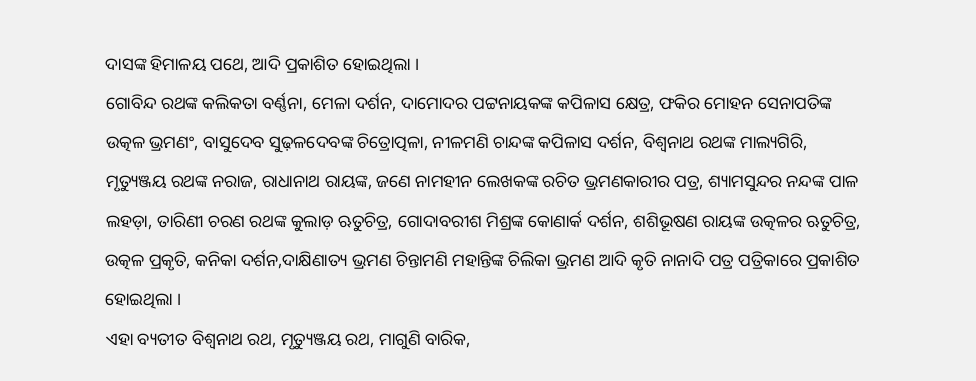ଦାସଙ୍କ ହିମାଳୟ ପଥେ, ଆଦି ପ୍ରକାଶିତ ହୋଇଥିଲା ।
ଗୋବିନ୍ଦ ରଥଙ୍କ କଲିକତା ବର୍ଣ୍ଣନା, ମେଳା ଦର୍ଶନ, ଦାମୋଦର ପଟ୍ଟନାୟକଙ୍କ କପିଳାସ କ୍ଷେତ୍ର, ଫକିର ମୋହନ ସେନାପତିଙ୍କ ଉତ୍କଳ ଭ୍ରମଣଂ, ବାସୁଦେବ ସୁଢ଼ଳଦେବଙ୍କ ଚିତ୍ରୋତ୍ପଳା, ନୀଳମଣି ଚାନ୍ଦଙ୍କ କପିଳାସ ଦର୍ଶନ, ବିଶ୍ୱନାଥ ରଥଙ୍କ ମାଲ୍ୟଗିରି, ମୃତ୍ୟୁଞ୍ଜୟ ରଥଙ୍କ ନରାଜ, ରାଧାନାଥ ରାୟଙ୍କ, ଜଣେ ନାମହୀନ ଲେଖକଙ୍କ ରଚିତ ଭ୍ରମଣକାରୀର ପତ୍ର, ଶ୍ୟାମସୁନ୍ଦର ନନ୍ଦଙ୍କ ପାଳ ଲହଡ଼ା, ତାରିଣୀ ଚରଣ ରଥଙ୍କ କୁଲାଡ଼ ଋତୁଚିତ୍ର, ଗୋଦାବରୀଶ ମିଶ୍ରଙ୍କ କୋଣାର୍କ ଦର୍ଶନ, ଶଶିଭୂଷଣ ରାୟଙ୍କ ଉତ୍କଳର ଋତୁଚିତ୍ର, ଉତ୍କଳ ପ୍ରକୃତି, କନିକା ଦର୍ଶନ,ଦାକ୍ଷିଣାତ୍ୟ ଭ୍ରମଣ ଚିନ୍ତାମଣି ମହାନ୍ତିଙ୍କ ଚିଲିକା ଭ୍ରମଣ ଆଦି କୃତି ନାନାଦି ପତ୍ର ପତ୍ରିକାରେ ପ୍ରକାଶିତ ହୋଇଥିଲା ।
ଏହା ବ୍ୟତୀତ ବିଶ୍ୱନାଥ ରଥ, ମୃତ୍ୟୁଞ୍ଜୟ ରଥ, ମାଗୁଣି ବାରିକ,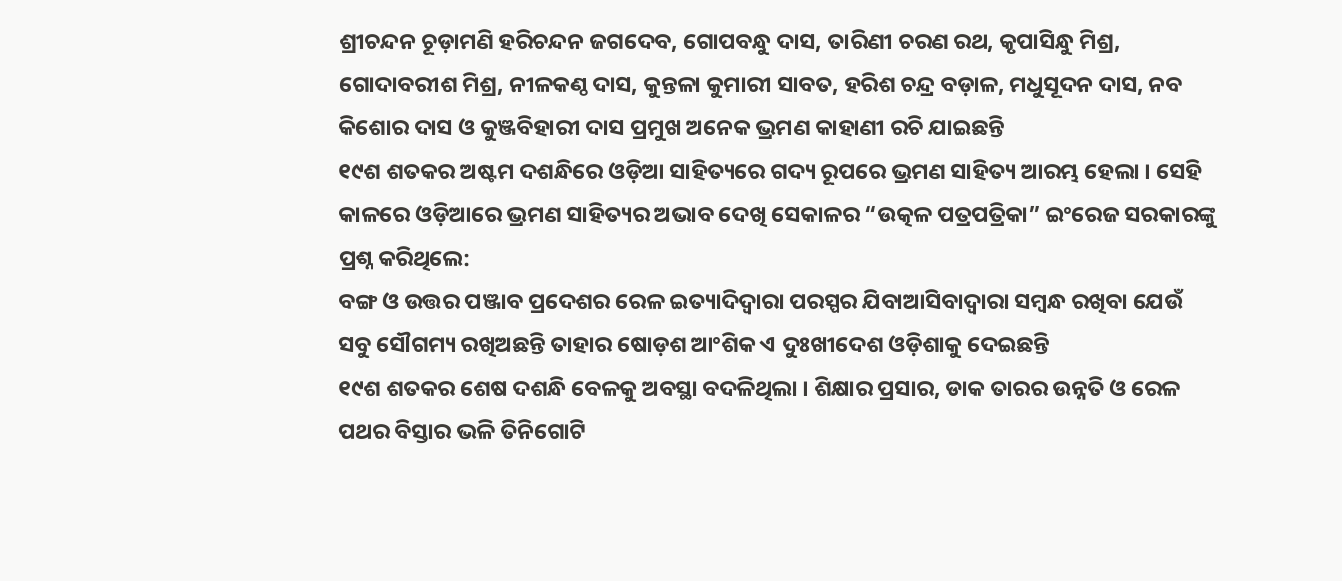ଶ୍ରୀଚନ୍ଦନ ଚୂଡ଼ାମଣି ହରିଚନ୍ଦନ ଜଗଦେବ, ଗୋପବନ୍ଧୁ ଦାସ, ତାରିଣୀ ଚରଣ ରଥ, କୃପାସିନ୍ଧୁ ମିଶ୍ର, ଗୋଦାବରୀଶ ମିଶ୍ର, ନୀଳକଣ୍ଠ ଦାସ, କୁନ୍ତଳା କୁମାରୀ ସାବତ, ହରିଶ ଚନ୍ଦ୍ର ବଡ଼ାଳ, ମଧୁସୂଦନ ଦାସ, ନବ କିଶୋର ଦାସ ଓ କୁଞ୍ଜବିହାରୀ ଦାସ ପ୍ରମୁଖ ଅନେକ ଭ୍ରମଣ କାହାଣୀ ରଚି ଯାଇଛନ୍ତି
୧୯ଶ ଶତକର ଅଷ୍ଟମ ଦଶନ୍ଧିରେ ଓଡ଼ିଆ ସାହିତ୍ୟରେ ଗଦ୍ୟ ରୂପରେ ଭ୍ରମଣ ସାହିତ୍ୟ ଆରମ୍ଭ ହେଲା । ସେହି କାଳରେ ଓଡ଼ିଆରେ ଭ୍ରମଣ ସାହିତ୍ୟର ଅଭାବ ଦେଖି ସେକାଳର “ଉତ୍କଳ ପତ୍ରପତ୍ରିକା” ଇଂରେଜ ସରକାରଙ୍କୁ ପ୍ରଶ୍ନ କରିଥିଲେ:
ବଙ୍ଗ ଓ ଉତ୍ତର ପଞ୍ଜାବ ପ୍ରଦେଶର ରେଳ ଇତ୍ୟାଦିଦ୍ୱାରା ପରସ୍ପର ଯିବାଆସିବାଦ୍ୱାରା ସମ୍ବନ୍ଧ ରଖିବା ଯେଉଁ ସବୁ ସୌଗମ୍ୟ ରଖିଅଛନ୍ତି ତାହାର ଷୋଡ଼ଶ ଆଂଶିକ ଏ ଦୁଃଖୀଦେଶ ଓଡ଼ିଶାକୁ ଦେଇଛନ୍ତି
୧୯ଶ ଶତକର ଶେଷ ଦଶନ୍ଧି ବେଳକୁ ଅବସ୍ଥା ବଦଳିଥିଲା । ଶିକ୍ଷାର ପ୍ରସାର, ଡାକ ତାରର ଉନ୍ନତି ଓ ରେଳ ପଥର ବିସ୍ତାର ଭଳି ତିନିଗୋଟି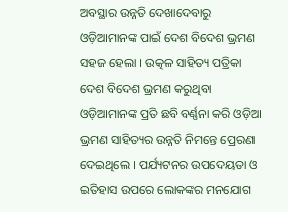ଅବସ୍ଥାର ଉନ୍ନତି ଦେଖାଦେବାରୁ ଓଡ଼ିଆମାନଙ୍କ ପାଇଁ ଦେଶ ବିଦେଶ ଭ୍ରମଣ ସହଜ ହେଲା । ଉତ୍କଳ ସାହିତ୍ୟ ପତ୍ରିକା ଦେଶ ବିଦେଶ ଭ୍ରମଣ କରୁଥିବା ଓଡ଼ିଆମାନଙ୍କ ପ୍ରତି ଛବି ବର୍ଣ୍ଣନା କରି ଓଡ଼ିଆ ଭ୍ରମଣ ସାହିତ୍ୟର ଉନ୍ନତି ନିମନ୍ତେ ପ୍ରେରଣା ଦେଇଥିଲେ । ପର୍ଯ୍ୟଟନର ଉପଦେୟତା ଓ ଇତିହାସ ଉପରେ ଲୋକଙ୍କର ମନଯୋଗ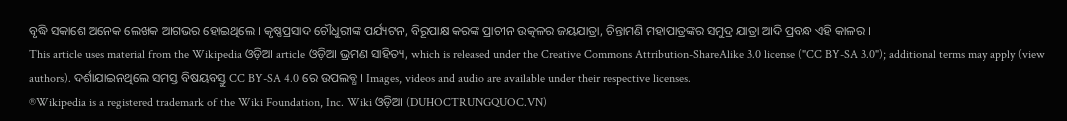ବୃଦ୍ଧି ସକାଶେ ଅନେକ ଲେଖକ ଆଗଭର ହୋଇଥିଲେ । କୃଷ୍ଣପ୍ରସାଦ ଚୌଧୁରୀଙ୍କ ପର୍ଯ୍ୟଟନ, ବିରୂପାକ୍ଷ କରଙ୍କ ପ୍ରାଚୀନ ଉତ୍କଳର ଜୟଯାତ୍ରା, ଚିନ୍ତାମଣି ମହାପାତ୍ରଙ୍କର ସମୁଦ୍ର ଯାତ୍ରା ଆଦି ପ୍ରବନ୍ଧ ଏହି କାଳର ।
This article uses material from the Wikipedia ଓଡ଼ିଆ article ଓଡ଼ିଆ ଭ୍ରମଣ ସାହିତ୍ୟ, which is released under the Creative Commons Attribution-ShareAlike 3.0 license ("CC BY-SA 3.0"); additional terms may apply (view authors). ଦର୍ଶାଯାଇନଥିଲେ ସମସ୍ତ ବିଷୟବସ୍ତୁ CC BY-SA 4.0 ରେ ଉପଲବ୍ଧ । Images, videos and audio are available under their respective licenses.
®Wikipedia is a registered trademark of the Wiki Foundation, Inc. Wiki ଓଡ଼ିଆ (DUHOCTRUNGQUOC.VN)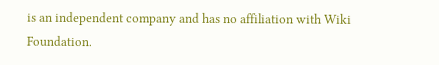is an independent company and has no affiliation with Wiki Foundation.